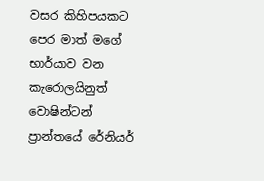වසර කිහිපයකට පෙර මාත් මගේ භාර්යාව වන කැරොලයිනුත් වොෂින්ටන් ප්‍රාන්තයේ රේනියර්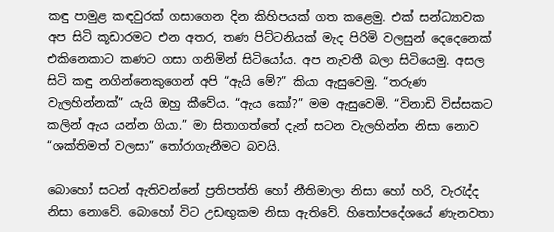කඳු පාමුළ කඳවුරක් ගසාගෙන දින කිහිපයක් ගත කළෙමු. එක් සන්ධ්‍යාවක අප සිටි කූඩාරමට එන අතර, තණ පිට්ටනියක් මැද පිරිමි වලසුන් දෙදෙනෙක් එකිනෙකාට කණට ගසා ගනිමින් සිටියෝය. අප නැවතී බලා සිටියෙමු. අසල සිටි කඳු නගින්නෙකුගෙන් අපි “ඇයි මේ?” කියා ඇසුවෙමු. “තරුණ වැලහින්නක්” යැයි ඔහු කීවේය. “ඇය කෝ?” මම ඇසුවෙමි. “විනාඩි විස්සකට කලින් ඇය යන්න ගියා.” මා සිතාගත්තේ දැන් සටන වැලහින්න නිසා නොව “ශක්තිමත් වලසා” තෝරාගැනීමට බවයි.

බොහෝ සටන් ඇතිවන්නේ ප්‍රතිපත්ති හෝ නීතිමාලා නිසා හෝ හරි, වැරැද්ද නිසා නොවේ. බොහෝ විට උඩඟුකම නිසා ඇතිවේ. හිතෝපදේශයේ ණැනවතා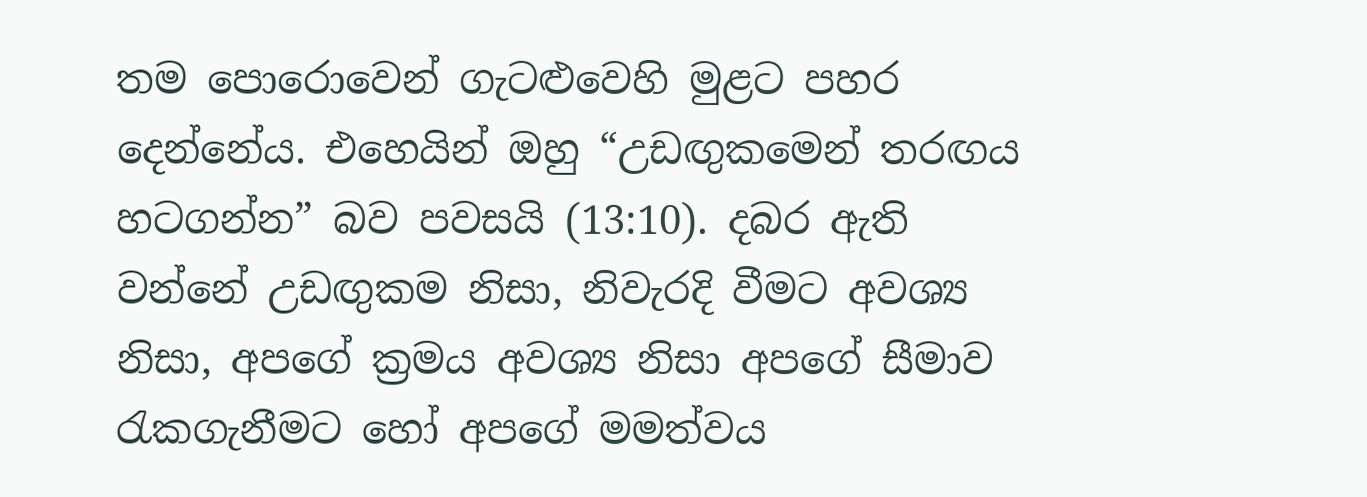තම පොරොවෙන් ගැටළුවෙහි මුළට පහර දෙන්නේය. එහෙයින් ඔහු “උඩඟුකමෙන් තරඟය හටගන්න” බව පවසයි (13:10). දබර ඇති වන්නේ උඩඟුකම නිසා, නිවැරදි වීමට අවශ්‍ය නිසා, අපගේ ක්‍රමය අවශ්‍ය නිසා අපගේ සීමාව රැකගැනීමට හෝ අපගේ මමත්වය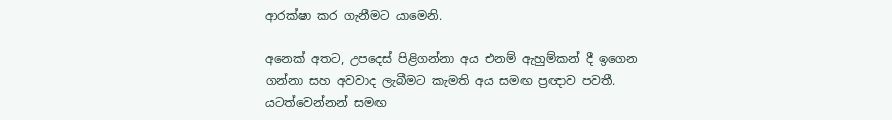ආරක්ෂා කර ගැනීමට යාමෙනි.

අනෙක් අතට, උපදෙස් පිළිගන්නා අය එනම් ඇහුම්කන් දී ඉගෙන ගන්නා සහ අවවාද ලැබීමට කැමති අය සමඟ ප්‍රඥාව පවතී. යටත්වෙන්නන් සමඟ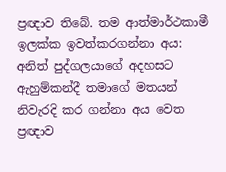ප්‍රඥාව තිබේ. තම ආත්මාර්ථකාමී ඉලක්ක ඉවත්කරගන්නා අය: අනිත් පුද්ගලයාගේ අදහසට ඇහුම්කන්දී තමාගේ මතයන් නිවැරදි කර ගන්නා අය වෙත ප්‍රඥාව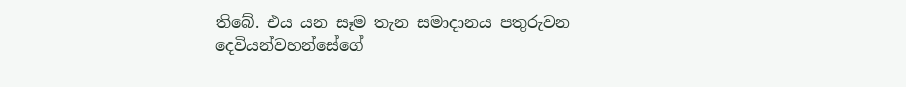තිබේ. එය යන සෑම තැන සමාදානය පතුරුවන දෙවියන්වහන්සේගේ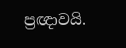ප්‍රඥාවයි.